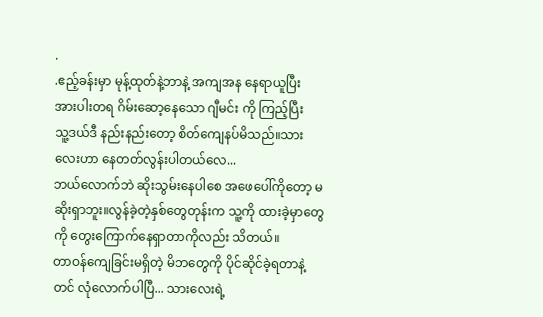.
.ဧည့်ခန်းမှာ မုန့်ထုတ်နဲ့ဘာနဲ့ အကျအန နေရာယူပြီး
အားပါးတရ ဂိမ်းဆော့နေသော ဂျီမင်း ကို ကြည့်ပြီး
သူ့ဒယ်ဒီ နည်းနည်းတော့ စိတ်ကျေနပ်မိသည်။သားလေးဟာ နေတတ်လွန်းပါတယ်လေ...
ဘယ်လောက်ဘဲ ဆိုးသွမ်းနေပါစေ အဖေပေါ်ကိုတော့ မဆိုးရှာဘူး။လွန်ခဲ့တဲ့နှစ်တွေတုန်းက သူ့ကို ထားခဲ့မှာတွေကို တွေးကြောက်နေရှာတာကိုလည်း သိတယ်။
တာဝန်ကျေခြင်းမရှိတဲ့ မိဘတွေကို ပိုင်ဆိုင်ခဲ့ရတာနဲ့တင် လုံလောက်ပါပြီ... သားလေးရဲ့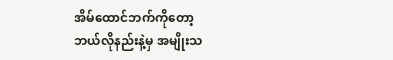အိမ်ထောင်ဘက်ကိုတော့
ဘယ်လိုနည်းနဲ့မှ အမျိုးသ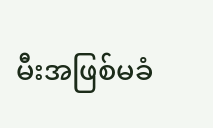မီးအဖြစ်မခံ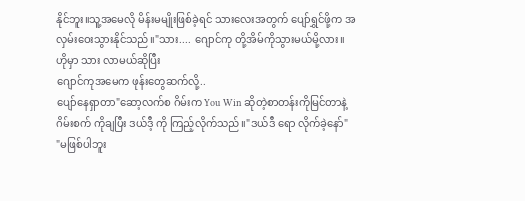နိုင်ဘူး။သူ့အမေလို မိန်းမမျိုးဖြစ်ခဲ့ရင် သားလေးအတွက် ပျော်ရွှင်ဖို့က အလှမ်းဝေးသွားနိုင်သည်။"သား.... ဂျောင်ကု တို့အိမ်ကိုသွားမယ်မို့လား။
ဟိုမှာ သား လာမယ်ဆိုပြီး
ဂျောင်ကုအမေက ဖုန်းတွေဆက်လို့..
ပျော်နေရှာတာ"ဆော့လက်စ ဂိမ်းက You Win ဆိုတဲ့စာတန်းကိုမြင်တာနဲ့
ဂိမ်းစက် ကိုချပြီး ဒယ်ဒီ့ ကို ကြည့်လိုက်သည်။"ဒယ်ဒီ ရော လိုက်ခဲ့နော်"
"မဖြစ်ပါဘူး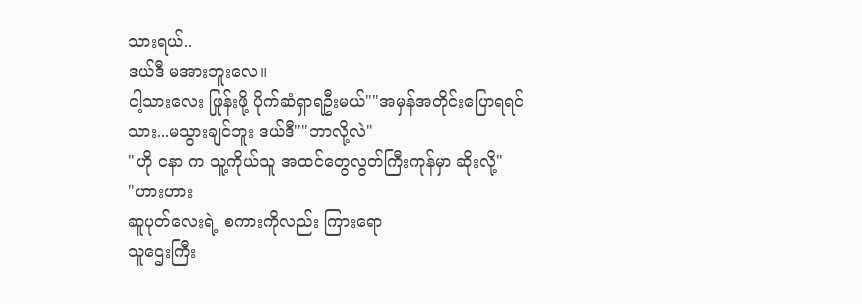သားရယ်..
ဒယ်ဒီ မအားဘူးလေ။
ငါ့သားလေး ဖြုန်းဖို့ ပိုက်ဆံရှာရဦးမယ်""အမှန်အတိုင်းပြောရရင်
သား...မသွားချင်ဘူး ဒယ်ဒီ""ဘာလို့လဲ"
"ဟို ငနာ က သူ့ကိုယ်သူ အထင်တွေလွတ်ကြီးကုန်မှာ ဆိုးလို့"
"ဟားဟား
ဆူပုတ်လေးရဲ့ စကားကိုလည်း ကြားရော
သူဌေးကြီး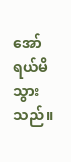အော်ရယ်မိသွားသည်။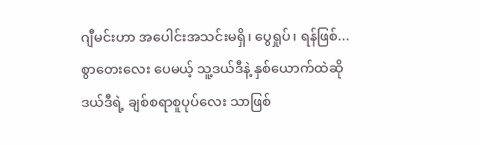ဂျီမင်းဟာ အပေါင်းအသင်းမရှိ၊ ပွေရှုပ်၊ ရန်ဖြစ်...
စွာတေးလေး ပေမယ့် သူ့ဒယ်ဒီနဲ့ နှစ်ယောက်ထဲဆို
ဒယ်ဒီရဲ့ ချစ်စရာစူပုပ်လေး သာဖြစ်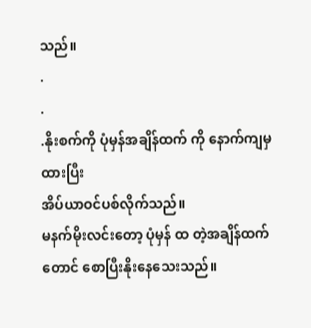သည်။
.
.
.နိုးစက်ကို ပုံမှန်အချိန်ထက် ကို နောက်ကျမှ ထားပြီး
အိပ်ယာဝင်ပစ်လိုက်သည်။
မနက်မိုးလင်းတော့ ပုံမှန် ထ တဲ့အချိန်ထက်တောင် စောပြီးနိုးနေသေးသည်။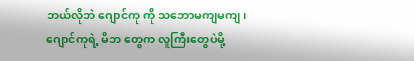ဘယ်လိုဘဲ ဂျောင်ကု ကို သဘောမကျမကျ၊
ဂျောင်ကုရဲ့ မိဘ တွေက လူကြီးတွေပဲမို့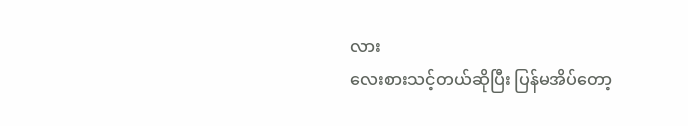လား
လေးစားသင့်တယ်ဆိုပြီး ပြန်မအိပ်တော့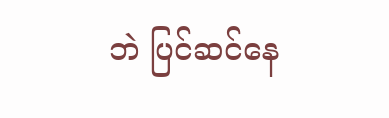ဘဲ ပြင်ဆင်နေ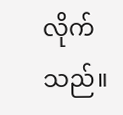လိုက်သည်။